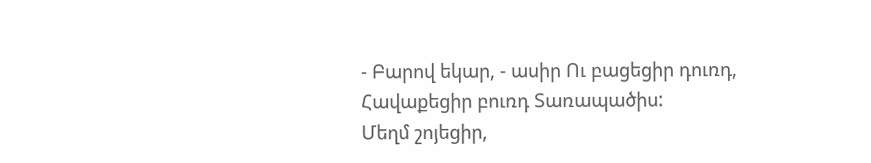- Բարով եկար, - ասիր Ու բացեցիր դուռդ, Հավաքեցիր բուռդ Տառապածիս:
Մեղմ շոյեցիր,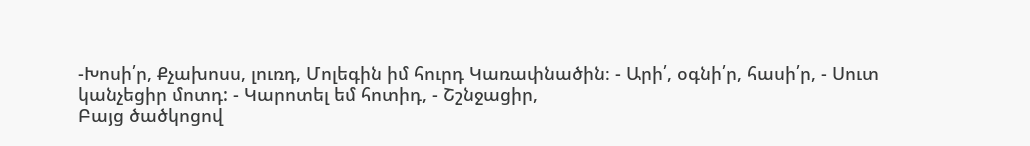-Խոսի՛ր, Քչախոսս, լուռդ, Մոլեգին իմ հուրդ Կառափնածին։ - Արի՛, օգնի՛ր, հասի՛ր, - Սուտ կանչեցիր մոտդ: - Կարոտել եմ հոտիդ, - Շշնջացիր,
Բայց ծածկոցով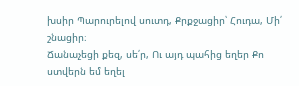խսիր Պարուրելով սուտդ, Քրքջացիր՝ Հուդա, Մի՛ շնացիր։
Ճանաչեցի քեզ, սե՛ր, Ու այդ պահից եղեր Քո ստվերն եմ եղել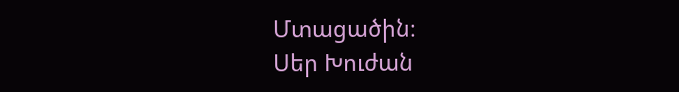Մտացածին։
Սեր Խուժան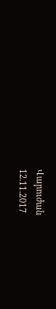Վարուժան
12.11.2017